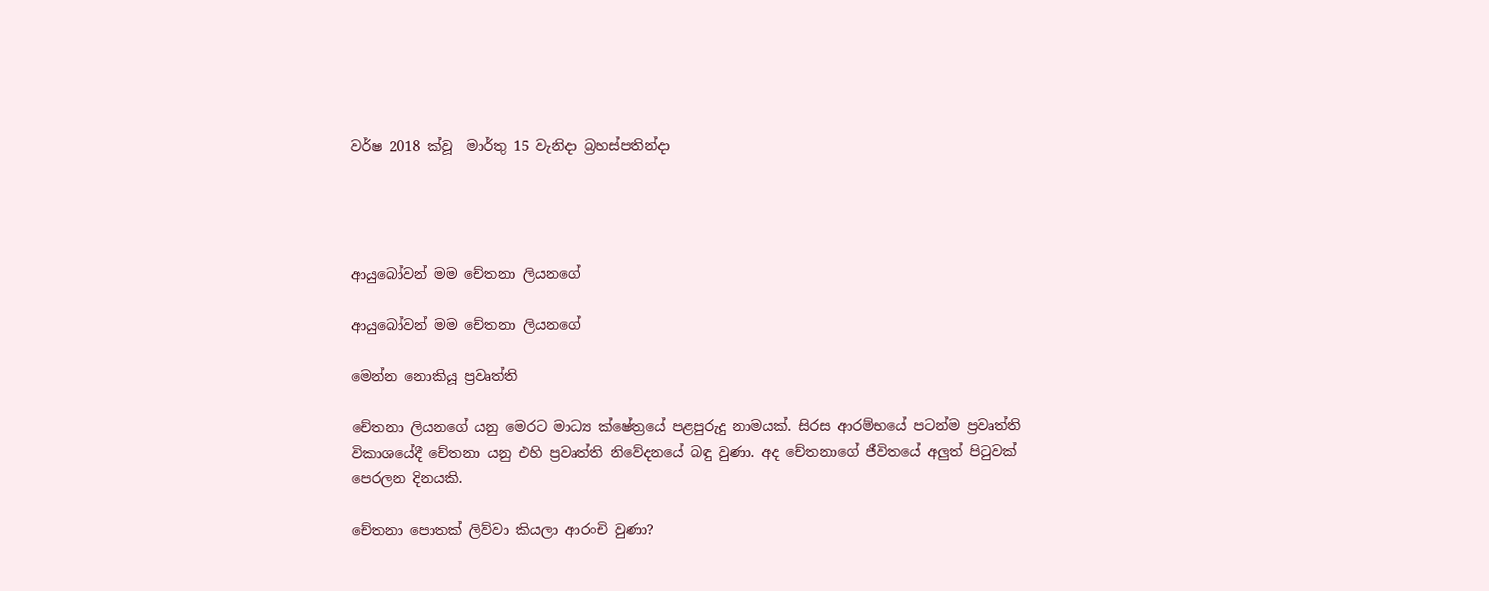වර්ෂ 2018 ක්වූ  මාර්තු 15 වැනිදා බ්‍රහස්පතින්දා




ආයුබෝවන් මම චේතනා ලියනගේ

ආයුබෝවන් මම චේතනා ලියනගේ

මෙන්න නොකියූ ප්‍රවෘත්ති

චේතනා ලියනගේ යනු මෙරට මාධ්‍ය ක්ෂේත්‍රයේ පළපුරුදු නාමයක්. සිරස ආරම්භයේ පටන්ම ප්‍රවෘත්ති විකාශයේදී චේතනා යනු එහි ප්‍රවෘත්ති නිවේදනයේ බඳු වුණා. අද චේතනාගේ ජීවිතයේ අලුත් පිටුවක් පෙරලන දිනයකි.

චේතනා පොතක් ලිව්වා කියලා ආරංචි වුණා?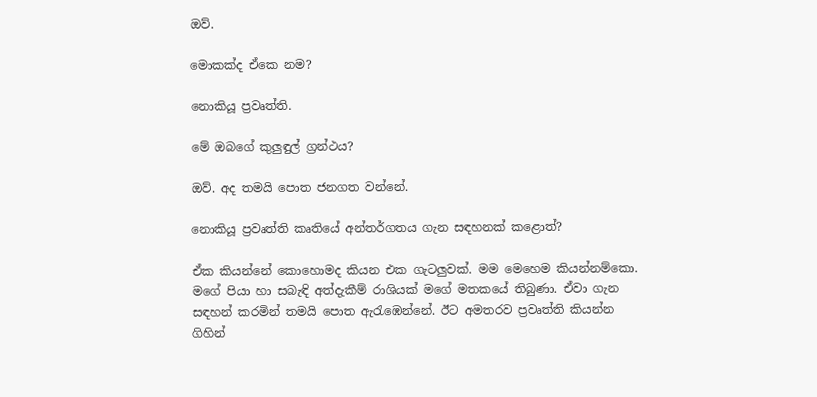ඔව්.

මොකක්ද ඒකෙ නම?

නොකියූ ප්‍රවෘත්ති.

මේ ඔබගේ කුලුඳුල් ග්‍රන්ථය?

ඔව්. අද තමයි පොත ජනගත වන්නේ.

නොකියූ ප්‍රවෘත්ති කෘතියේ අන්තර්ගතය ගැන සඳහනක් කළොත්?

ඒක කියන්නේ කොහොමද කියන එක ගැටලුවක්. මම මෙහෙම කියන්නම්කො. මගේ පියා හා සබැඳි අත්දැකීම් රාශියක් මගේ මතකයේ තිබුණා. ඒවා ගැන සඳහන් කරමින් තමයි පොත ඇරැඹෙන්නේ. ඊට අමතරව ප්‍රවෘත්ති කියන්න ගිහින්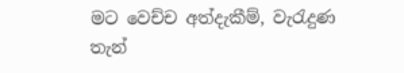මට වෙච්ච අත්දැකීම්, වැරැදුණ තැන්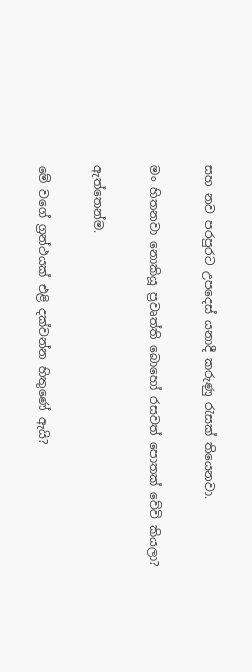සහ නව පරපුරට උපදෙස් යනාදී කරුණු රැසක් තියෙනවා.

මං හිතනවා නොකියූ ප්‍රවෘත්ති බොහෝ රසවත් පොතක් වේවි කියලා?

ඇත්තෙන්ම.

මේ වගේ ග්‍රන්ථයක් එළි දක්වන්න හිතුණේ ඇයි?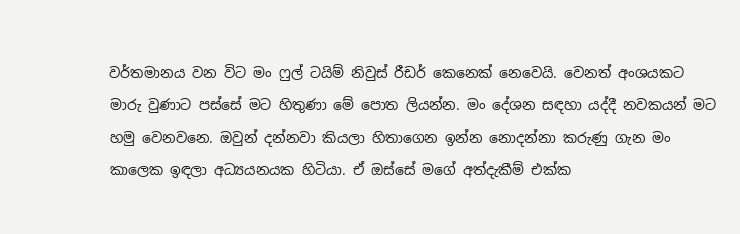වර්තමානය වන විට මං ෆුල් ටයිම් නිවුස් රීඩර් කෙනෙක් නෙවෙයි. වෙනත් අංශයකට මාරු වුණාට පස්සේ මට හිතුණා මේ පොත ලියන්න. මං දේශන සඳහා යද්දී නවකයන් මට හමු වෙනවනෙ. ඔවුන් දන්නවා කියලා හිතාගෙන ඉන්න නොදන්නා කරුණු ගැන මං කාලෙක ඉඳලා අධ්‍යයනයක හිටියා. ඒ ඔස්සේ මගේ අත්දැකීම් එක්ක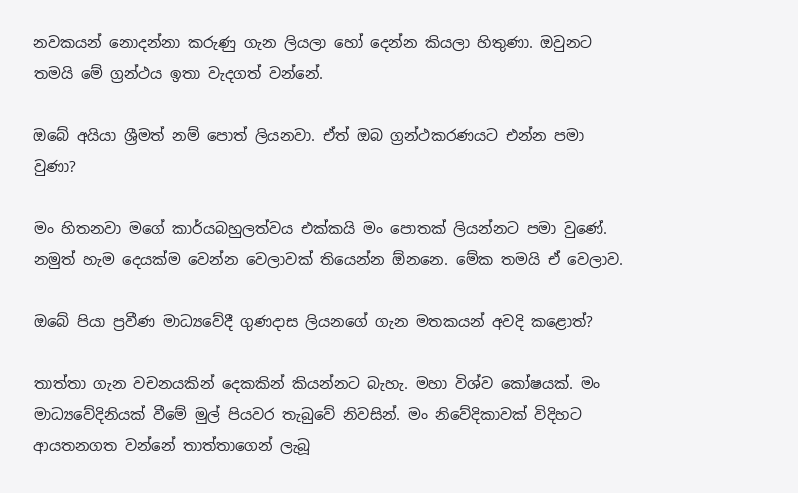නවකයන් නොදන්නා කරුණු ගැන ලියලා හෝ දෙන්න කියලා හිතුණා. ඔවුනට තමයි මේ ග්‍රන්ථය ඉතා වැදගත් වන්නේ.

ඔබේ අයියා ශ්‍රීමත් නම් පොත් ලියනවා. ඒත් ඔබ ග්‍රන්ථකරණයට එන්න පමා වුණා?

මං හිතනවා මගේ කාර්යබහුලත්වය එක්කයි මං පොතක් ලියන්නට පමා වුණේ. නමුත් හැම දෙයක්ම වෙන්න වෙලාවක් තියෙන්න ඕනනෙ. මේක තමයි ඒ වෙලාව.

ඔබේ පියා ප්‍රවීණ මාධ්‍යවේදී ගුණදාස ලියනගේ ගැන මතකයන් අවදි කළොත්?

තාත්තා ගැන වචනයකින් දෙකකින් කියන්නට බැහැ. මහා විශ්ව කෝෂයක්. මං මාධ්‍යවේදිනියක් වීමේ මුල් පියවර තැබුවේ නිවසින්. මං නිවේදිකාවක් විදිහට ආයතනගත වන්නේ තාත්තාගෙන් ලැබූ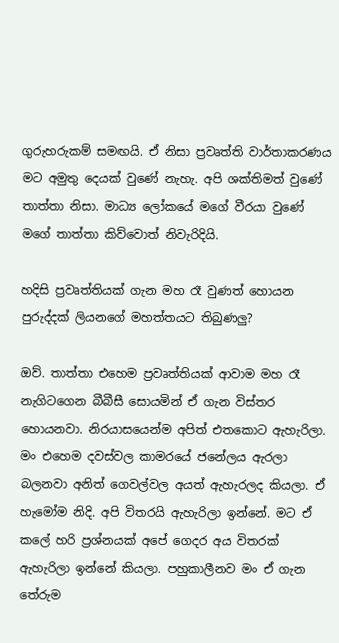ගුරුහරුකම් සමඟයි. ඒ නිසා ප්‍රවෘත්ති වාර්තාකරණය මට අමුතු දෙයක් වුණේ නැහැ. අපි ශක්තිමත් වුණේ තාත්තා නිසා. මාධ්‍ය ලෝකයේ මගේ වීරයා වුණේ මගේ තාත්තා කිව්වොත් නිවැරිදියි.

හදිසි ප්‍රවෘත්තියක් ගැන මහ රෑ වුණත් හොයන පුරුද්දක් ලියනගේ මහත්තයට තිබුණලු?

ඔව්. තාත්තා එහෙම ප්‍රවෘත්තියක් ආවාම මහ රෑ නැගිටගෙන බීබීසී සොයමින් ඒ ගැන විස්තර හොයනවා. නිරයාසයෙන්ම අපිත් එතකොට ඇහැරිලා. මං එහෙම දවස්වල කාමරයේ ජනේලය ඇරලා බලනවා අනිත් ගෙවල්වල අයත් ඇහැරලද කියලා. ඒ හැමෝම නිදි. අපි විතරයි ඇහැරිලා ඉන්නේ. මට ඒ කලේ හරි ප්‍රශ්නයක් අපේ ගෙදර අය විතරක් ඇහැරිලා ඉන්නේ කියලා. පහුකාලීනව මං ඒ ගැන තේරුම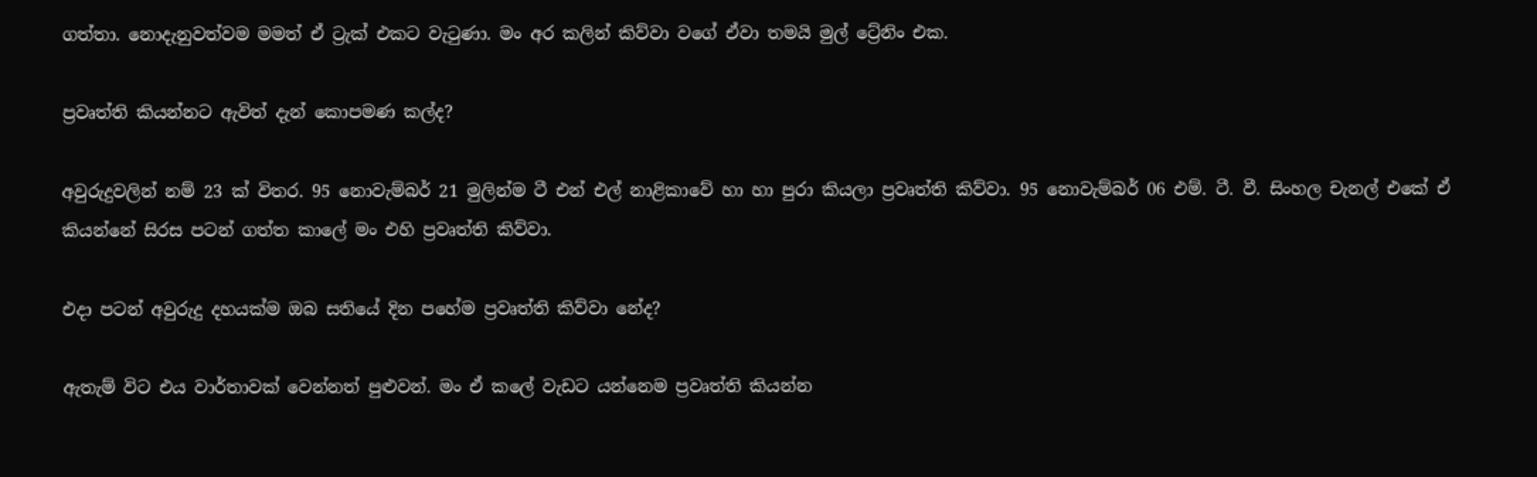ගත්තා. නොදැනුවත්වම මමත් ඒ ට්‍රැක් එකට වැටුණා. මං අර කලින් කිව්වා වගේ ඒවා තමයි මුල් ට්‍රේනිං එක.

ප්‍රවෘත්ති කියන්නට ඇවිත් දැන් කොපමණ කල්ද?

අවුරුදුවලින් නම් 23 ක් විතර. 95 නොවැම්බර් 21 මුලින්ම ටී එන් එල් නාළිකාවේ හා හා පුරා කියලා ප්‍රවෘත්ති කිව්වා. 95 නොවැම්බර් 06 එම්. ටී. වී. සිංහල චැනල් එකේ ඒ කියන්නේ සිරස පටන් ගත්ත කාලේ මං එහි ප්‍රවෘත්ති කිව්වා.

එදා පටන් අවුරුදු දහයක්ම ඔබ සතියේ දින පහේම ප්‍රවෘත්ති කිව්වා නේද?

ඇතැම් විට එය වාර්තාවක් වෙන්නත් පුළුවන්. මං ඒ කලේ වැඩට යන්නෙම ප්‍රවෘත්ති කියන්න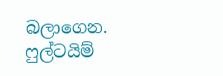බලාගෙන. ෆුල්ටයිම්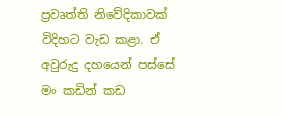ප්‍රවෘත්ති නිවේදිකාවක් විදිහට වැඩ කළා. ඒ අවුරුදු දහයෙන් පස්සේ මං කඩින් කඩ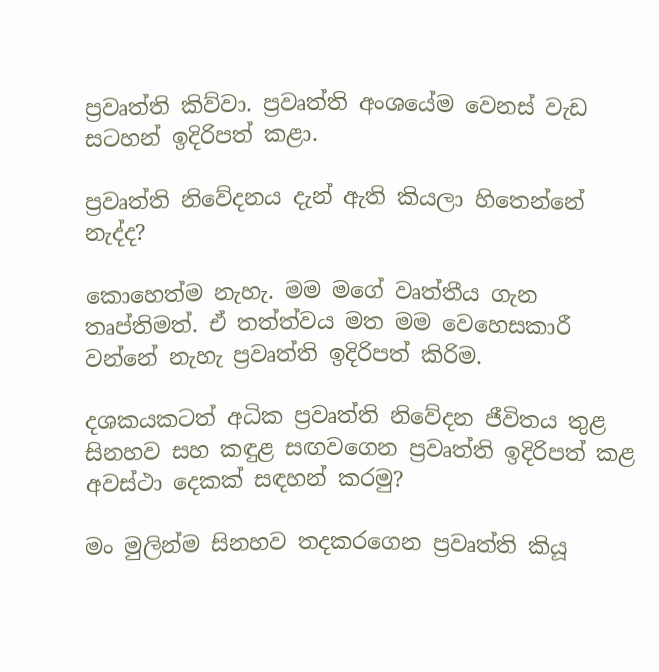ප්‍රවෘත්ති කිව්වා. ප්‍රවෘත්ති අංශයේම වෙනස් වැඩ සටහන් ඉදිරිපත් කළා.

ප්‍රවෘත්ති නිවේදනය දැන් ඇති කියලා හිතෙන්නේ නැද්ද?

කොහෙත්ම නැහැ. මම මගේ වෘත්තීය ගැන තෘප්තිමත්. ඒ තත්ත්වය මත මම වෙහෙසකාරී වන්නේ නැහැ ප්‍රවෘත්ති ඉදිරිපත් කිරිම.

දශකයකටත් අධික ප්‍රවෘත්ති නිවේදන ජීවිතය තුළ සිනහව සහ කඳුළ සඟවගෙන ප්‍රවෘත්ති ඉදිරිපත් කළ අවස්ථා දෙකක් සඳහන් කරමු?

මං මුලින්ම සිනහව තදකරගෙන ප්‍රවෘත්ති කියූ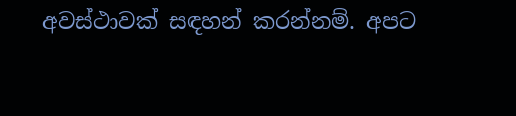අවස්ථාවක් සඳහන් කරන්නම්. අපට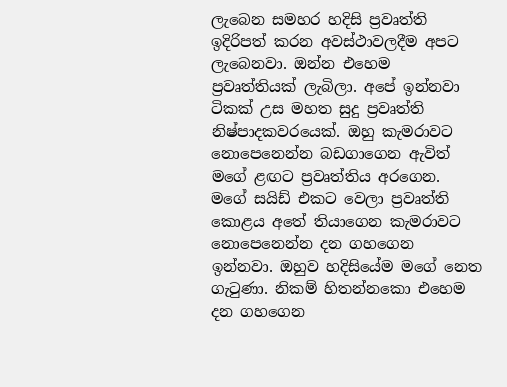ලැබෙන සමහර හදිසි ප්‍රවෘත්ති ඉදිරිපත් කරන අවස්ථාවලදීම අපට ලැබෙනවා. ඔන්න එහෙම ප්‍රවෘත්තියක් ලැබිලා. අපේ ඉන්නවා ටිකක් උස මහත සුදු ප්‍රවෘත්ති නිෂ්පාදකවරයෙක්. ඔහු කැමරාවට නොපෙනෙන්න බඩගාගෙන ඇවිත් මගේ ළඟට ප්‍රවෘත්තිය අරගෙන. මගේ සයිඩ් එකට වෙලා ප්‍රවෘත්ති කොළය අතේ තියාගෙන කැමරාවට නොපෙනෙන්න දන ගහගෙන ඉන්නවා. ඔහුව හදිසියේම මගේ නෙත ගැටුණා. නිකම් හිතන්නකො එහෙම දන ගහගෙන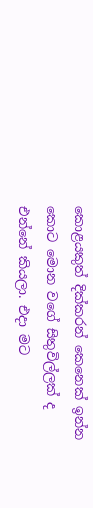කොළයකුත් දික්කරන් කෙනෙක් ඉන්න කොට මොන වගේ සිතුවිල්ලක් ද එන්නේ කියලා. එදා මට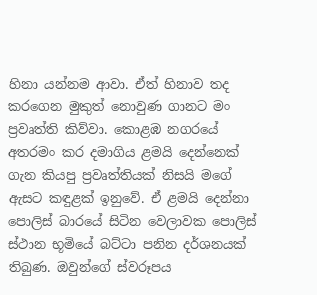හිනා යන්නම ආවා. ඒත් හිනාව තද කරගෙන මුකුත් නොවුණ ගානට මං ප්‍රවෘත්ති කිව්වා. කොළඹ නගරයේ අතරමං කර දමාගිය ළමයි දෙන්නෙක් ගැන කියපු ප්‍රවෘත්තියක් නිසයි මගේ ඇසට කඳුළක් ඉනුවේ. ඒ ළමයි දෙන්නා පොලිස් බාරයේ සිටින වෙලාවක පොලිස් ස්ථාන භූමියේ බට්ටා පනින දර්ශනයක් තිබුණ. ඔවුන්ගේ ස්වරූපය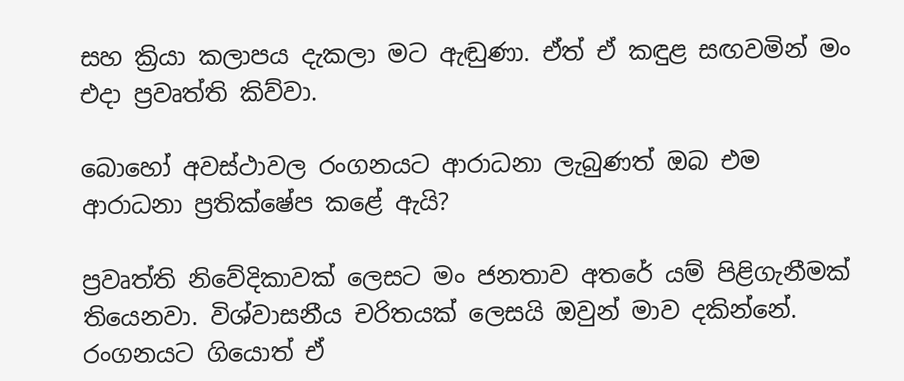සහ ක්‍රියා කලාපය දැකලා මට ඇඬුණා. ඒත් ඒ කඳුළ සඟවමින් මං එදා ප්‍රවෘත්ති කිව්වා.

බොහෝ අවස්ථාවල රංගනයට ආරාධනා ලැබුණත් ඔබ එම ආරාධනා ප්‍රතික්ෂේප කළේ ඇයි?

ප්‍රවෘත්ති නිවේදිකාවක් ලෙසට මං ජනතාව අතරේ යම් පිළිගැනීමක් තියෙනවා. විශ්වාසනීය චරිතයක් ලෙසයි ඔවුන් මාව දකින්නේ. රංගනයට ගියොත් ඒ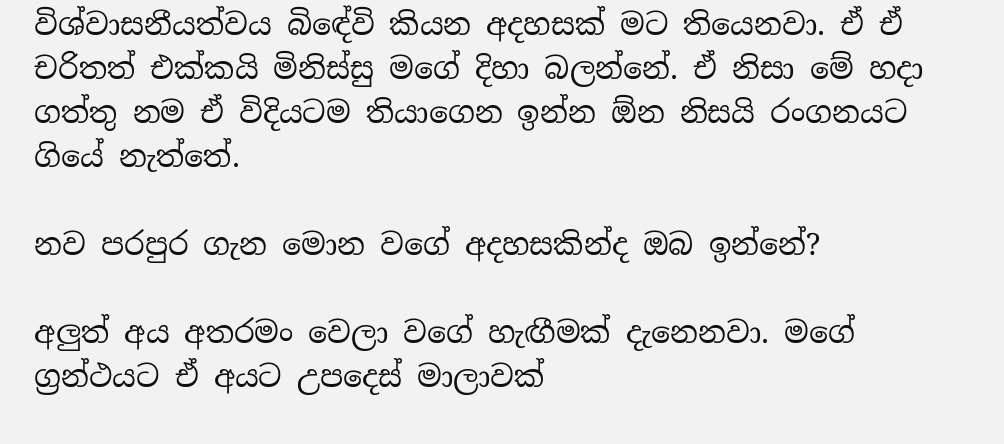විශ්වාසනීයත්වය බිඳේවි කියන අදහසක් මට තියෙනවා. ඒ ඒ චරිතත් එක්කයි මිනිස්සු මගේ දිහා බලන්නේ. ඒ නිසා මේ හදා ගත්තු නම ඒ විදියටම තියාගෙන ඉන්න ඕන නිසයි රංගනයට ගියේ නැත්තේ.

නව පරපුර ගැන මොන වගේ අදහසකින්ද ඔබ ඉන්නේ?

අලුත් අය අතරමං වෙලා වගේ හැඟීමක් දැනෙනවා. මගේ ග්‍රන්ථයට ඒ අයට උපදෙස් මාලාවක්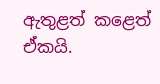ඇතුළත් කළෙත් ඒකයි.